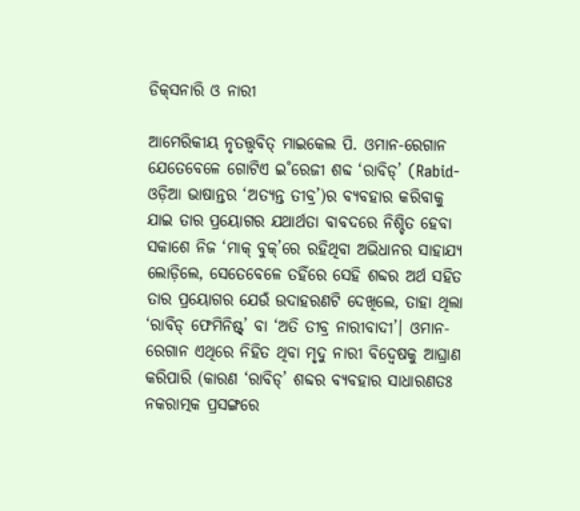ଡିକ୍‌ସନାରି ଓ ନାରୀ

ଆମେରିକୀୟ ନୃତତ୍ତ୍ବବିତ୍‌ ମାଇକେଲ ପି. ଓମାନ-ରେଗାନ ଯେତେବେଳେ ଗୋଟିଏ ଇ˚ରେଜୀ ଶବ୍ଦ ‘ରାବିଡ୍‌’ (Rabid-ଓଡ଼ିଆ ଭାଷାନ୍ତର ‘ଅତ୍ୟନ୍ତ ତୀବ୍ର’)ର ବ୍ୟବହାର କରିବାକୁ ଯାଇ ତାର ପ୍ରୟୋଗର ଯଥାର୍ଥତା ବାବଦରେ ନିଶ୍ଚିତ ହେବା ସକାଶେ ନିଜ ‘ମାକ୍‌ ବୁକ୍‌’ରେ ରହିଥିବା ଅଭିଧାନର ସାହାଯ୍ୟ ଲୋଡ଼ିଲେ, ସେତେବେଳେ ତହିଁରେ ସେହି ଶବ୍ଦର ଅର୍ଥ ସହିତ ତାର ପ୍ରୟୋଗର ଯେଉଁ ଉଦାହରଣଟି ଦେଖିଲେ, ତାହା ଥିଲା ‘ରାବିଡ୍‌ ଫେମିନିଷ୍ଟ୍’ ବା ‘ଅତି ତୀବ୍ର ନାରୀବାଦୀ’। ଓମାନ-ରେଗାନ ଏଥିରେ ନିହିତ ଥିବା ମୃଦୁ ନାରୀ ବିଦ୍ବେଷକୁ ଆଘ୍ରାଣ କରିପାରି (କାରଣ ‘ରାବିଡ୍‌’ ଶବ୍ଦର ବ୍ୟବହାର ସାଧାରଣତଃ ନକରାତ୍ମକ ପ୍ରସଙ୍ଗରେ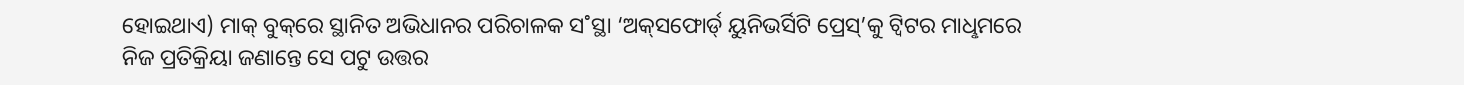ହୋଇଥାଏ) ମାକ୍‌ ବୁକ୍‌ରେ ସ୍ଥାନିତ ଅଭିଧାନର ପରିଚାଳକ ସ˚ସ୍ଥା ‘ଅକ୍‌ସଫୋର୍ଡ‌୍‌ ୟୁନିଭର୍ସିଟି ପ୍ରେସ୍‌’କୁ ଟ୍ବିଟର ମାଧୢମରେ ନିଜ ପ୍ରତିକ୍ରିୟା ଜଣାନ୍ତେ ସେ ପଟୁ ଉତ୍ତର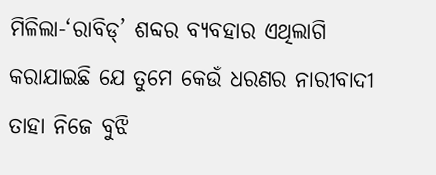ମିଳିଲା-‘ରାବିଡ୍‌’ ଶବ୍ଦର ବ୍ୟବହାର ଏଥିଲାଗି କରାଯାଇଛି ଯେ ତୁମେ କେଉଁ ଧରଣର ନାରୀବାଦୀ ତାହା ନିଜେ ବୁଝି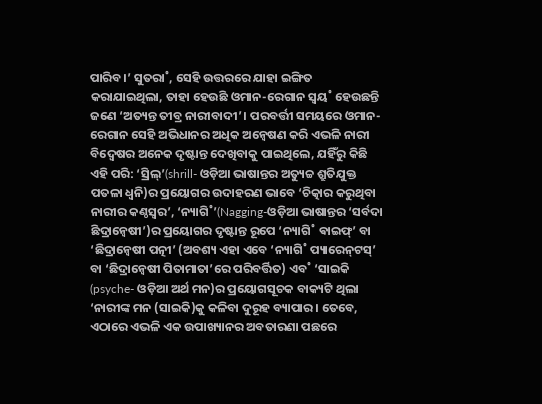ପାରିବ।’ ସୁତରା˚, ସେହି ଉତ୍ତରରେ ଯାହା ଇଙ୍ଗିତ କରାଯାଇଥିଲା, ତାହା ହେଉଛି ଓମାନ-ରେଗାନ ସ୍ବୟ˚ ହେଉଛନ୍ତି ଜଣେ ‘ଅତ୍ୟନ୍ତ ତୀବ୍ର ନାରୀବାଦୀ’। ପରବର୍ତ୍ତୀ ସମୟରେ ଓମାନ-ରେଗାନ ସେହି ଅଭିଧାନର ଅଧିକ ଅନ୍ବେଷଣ କରି ଏଭଳି ନାରୀ ବିଦ୍ବେଷର ଅନେକ ଦୃଷ୍ଟାନ୍ତ ଦେଖିବାକୁ ପାଇଥିଲେ, ଯହିଁରୁ କିଛି ଏହି ପରି: ‘ସ୍ରିଲ୍‌’(shrill- ଓଡ଼ିଆ ଭାଷାନ୍ତର ଅତ୍ୟୁଚ୍ଚ ଶ୍ରୁତିଯୁକ୍ତ ପତଳା ଧ୍ବନି)ର ପ୍ରୟୋଗର ଉଦାହରଣ ଭାବେ ‘ଚିତ୍କାର କରୁଥିବା ନାରୀର କଣ୍ଠସ୍ବର’, ‘ନ୍ୟାଗି˚’(Nagging-ଓଡ଼ିଆ ଭାଷାନ୍ତର ‘ସର୍ବଦା ଛିଦ୍ରାନ୍ବେଷୀ’)ର ପ୍ରୟୋଗର ଦୃଷ୍ଟାନ୍ତ ରୂପେ ‘ନ୍ୟାଗି˚ ଵାଇଫ୍‌’ ବା ‘ଛିଦ୍ରାନ୍ବେଷୀ ପତ୍ନୀ’ (ଅବଶ୍ୟ ଏହା ଏବେ ‘ନ୍ୟାଗି˚ ପ୍ୟାରେନ୍‌ଟସ୍‌’ ବା ‘ଛିଦ୍ରାନ୍ବେଷୀ ପିତାମାତା’ରେ ପରିବର୍ତ୍ତିତ) ଏବ˚ ‘ସାଇକି (psyche- ଓଡ଼ିଆ ଅର୍ଥ ମନ)ର ପ୍ରୟୋଗସୂଚକ ବାକ୍ୟଟି ଥିଲା ‘ନାରୀଙ୍କ ମନ (ସାଇକି)କୁ କଳିବା ଦୁରୂହ ବ୍ୟାପାର। ତେବେ, ଏଠାରେ ଏଭଳି ଏକ ଉପାଖ୍ୟାନର ଅବତାରଣା ପଛରେ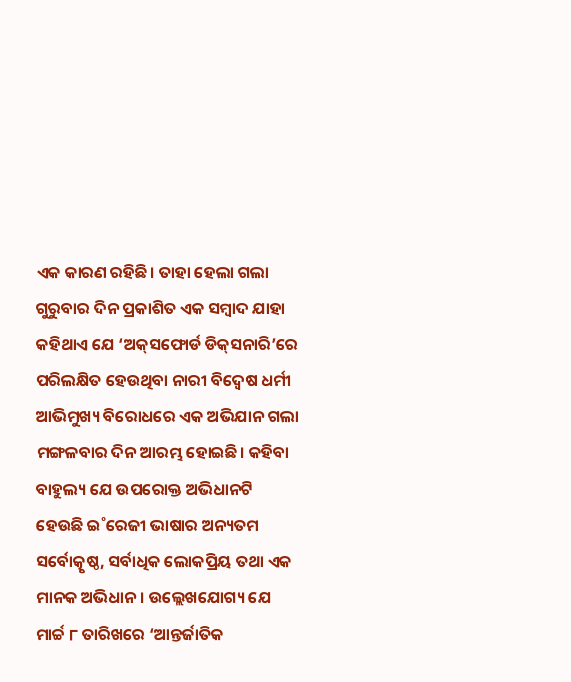ଏକ କାରଣ ରହିଛି। ତାହା ହେଲା ଗଲା ଗୁରୁବାର ଦିନ ପ୍ରକାଶିତ ଏକ ସମ୍ବାଦ ଯାହା କହିଥାଏ ଯେ ‘ଅକ୍‌ସଫୋର୍ଡ ଡିକ୍‌ସନାରି’ରେ ପରିଲକ୍ଷିତ ହେଉଥିବା ନାରୀ ବିଦ୍ବେଷ ଧର୍ମୀ ଆଭିମୁଖ୍ୟ ବିରୋଧରେ ଏକ ଅଭିଯାନ ଗଲା ମଙ୍ଗଳବାର ଦିନ ଆରମ୍ଭ ହୋଇଛି। କହିବା ବାହୁଲ୍ୟ ଯେ ଉପରୋକ୍ତ ଅଭିଧାନଟି ହେଉଛି ଇ˚ରେଜୀ ଭାଷାର ଅନ୍ୟତମ ସର୍ବୋତ୍କୃଷ୍ଠ, ସର୍ବାଧିକ ଲୋକପ୍ରିୟ ତଥା ଏକ ମାନକ ଅଭିଧାନ। ଉଲ୍ଲେଖଯୋଗ୍ୟ ଯେ ମାର୍ଚ୍ଚ ୮ ତାରିଖରେ ‘ଆନ୍ତର୍ଜାତିକ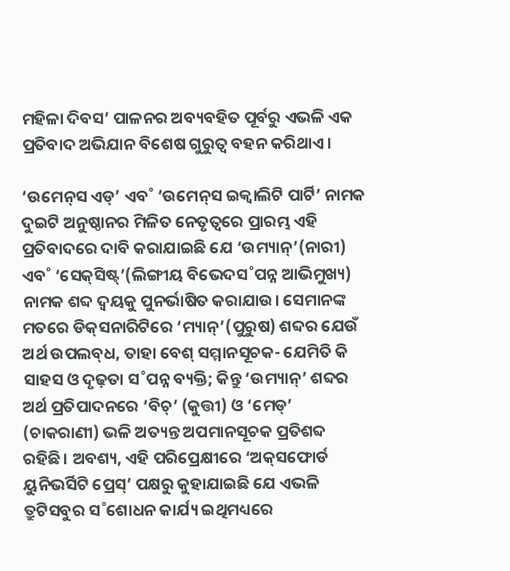ମହିଳା ଦିବସ’ ପାଳନର ଅବ୍ୟବହିତ ପୂର୍ବରୁ ଏଭଳି ଏକ ପ୍ରତିବାଦ ଅଭିଯାନ ବିଶେଷ ଗୁରୁତ୍ବ ବହନ କରିଥାଏ।

‘ଉମେନ୍‌ସ ଏଡ୍‌’ ଏବ˚ ‘ଉମେନ୍‌ସ ଇକ୍ବାଲିଟି ପାର୍ଟି’ ନାମକ ଦୁଇଟି ଅନୁଷ୍ଠାନର ମିଳିତ ନେତୃତ୍ବରେ ପ୍ରାରମ୍ଭ ଏହି ପ୍ରତିବାଦରେ ଦାବି କରାଯାଇଛି ଯେ ‘ଉମ୍ୟାନ୍‌’(ନାରୀ) ଏବ˚ ‘ସେକ୍‌ସିଷ୍ଟ୍’(ଲିଙ୍ଗୀୟ ବିଭେଦସ˚ପନ୍ନ ଆଭିମୁଖ୍ୟ) ନାମକ ଶବ୍ଦ ଦ୍ବୟକୁ ପୁନର୍ଭାଷିତ କରାଯାଉ। ସେମାନଙ୍କ ମତରେ ଡିକ୍‌ସନାରିଟିରେ ‘ମ୍ୟାନ୍‌’(ପୁରୁଷ) ଶବ୍ଦର ଯେଉଁ ଅର୍ଥ ଉପଲବ୍‌ଧ, ତାହା ବେଶ୍‌ ସମ୍ମାନସୂଚକ- ଯେମିତି କି ସାହସ ଓ ଦୃଢ଼ତା ସ˚ପନ୍ନ ବ୍ୟକ୍ତି; କିନ୍ତୁ ‘ଉମ୍ୟାନ୍‌’ ଶବ୍ଦର ଅର୍ଥ ପ୍ରତିପାଦନରେ ‘ବିଚ୍‌’ (କୁତ୍ତୀ) ଓ ‘ମେଡ୍‌’ (ଚାକରାଣୀ) ଭଳି ଅତ୍ୟନ୍ତ ଅପମାନସୂଚକ ପ୍ରତିଶବ୍ଦ ରହିଛି। ଅବଶ୍ୟ, ଏହି ପରିପ୍ରେକ୍ଷୀରେ ‘ଅକ୍‌ସଫୋର୍ଡ ୟୁନିଭର୍ସିଟି ପ୍ରେସ୍’ ପକ୍ଷରୁ କୁହାଯାଇଛି ଯେ ଏଭଳି ତ୍ରୁଟିସବୁର ସ˚ଶୋଧନ କାର୍ଯ୍ୟ ଇଥିମଧ୍ୟରେ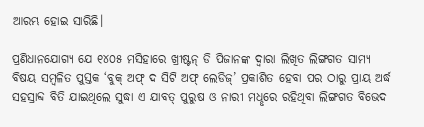ଆରମ୍ଭ ହୋଇ ସାରିଛି।

ପ୍ରଣିଧାନଯୋଗ୍ୟ ଯେ ୧୪୦୫ ମସିହାରେ ଖ୍ରୀଷ୍ଟନ୍‌ ଡି ପିଜାନଙ୍କ ଦ୍ବାରା ଲିଖିତ ଲିଙ୍ଗଗତ ସାମ୍ୟ ବିଷୟ ସମ୍ବଳିତ ପୁସ୍ତକ ‘ବୁକ୍‌ ଅଫ୍‌ ଦ ସିଟି ଅଫ୍‌ ଲେଡିଜ୍‌’ ପ୍ରକାଶିତ ହେବା ପର ଠାରୁ ପ୍ରାୟ ଅର୍ଦ୍ଧ ସହସ୍ରାବ୍ଦ ବିତି ଯାଇଥିଲେ ସୁଦ୍ଧା ଏ ଯାବତ୍‌ ପୁରୁଷ ଓ ନାରୀ ମଧୢରେ ରହିଥିବା ଲିଙ୍ଗଗତ ବିଭେଦ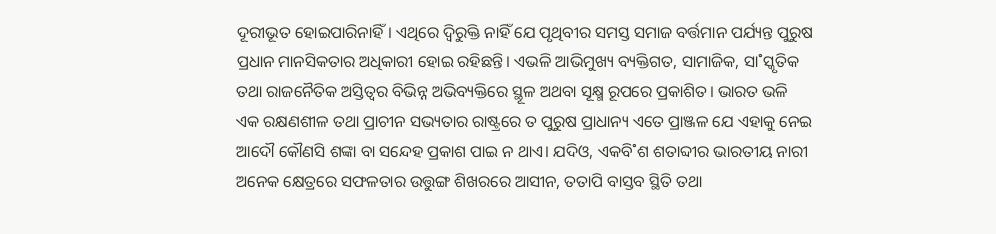ଦୂରୀଭୂତ ହୋଇପାରିନାହିଁ। ଏଥିରେ ଦ୍ବିରୁକ୍ତି ନାହିଁ ଯେ ପୃଥିବୀର ସମସ୍ତ ସମାଜ ବର୍ତ୍ତମାନ ପର୍ଯ୍ୟନ୍ତ ପୁରୁଷ ପ୍ରଧାନ ମାନସିକତାର ଅଧିକାରୀ ହୋଇ ରହିଛନ୍ତି। ଏଭଳି ଆଭିମୁଖ୍ୟ ବ୍ୟକ୍ତିଗତ, ସାମାଜିକ, ସା˚ସ୍କୃତିକ ତଥା ରାଜନୈତିକ ଅସ୍ତିତ୍ବର ବିଭିନ୍ନ ଅଭିବ୍ୟକ୍ତିରେ ସ୍ଥୂଳ ଅଥବା ସୂକ୍ଷ୍ମ ରୂପରେ ପ୍ରକାଶିତ। ଭାରତ ଭଳି ଏକ ରକ୍ଷଣଶୀଳ ତଥା ପ୍ରାଚୀନ ସଭ୍ୟତାର ରାଷ୍ଟ୍ରରେ ତ ପୁରୁଷ ପ୍ରାଧାନ୍ୟ ଏତେ ପ୍ରାଞ୍ଜଳ ଯେ ଏହାକୁ ନେଇ ଆଦୌ କୌଣସି ଶଙ୍କା ବା ସନ୍ଦେହ ପ୍ରକାଶ ପାଇ ନ ଥାଏ। ଯଦିଓ, ଏକବି˚ଶ ଶତାବ୍ଦୀର ଭାରତୀୟ ନାରୀ ଅନେକ କ୍ଷେତ୍ରରେ ସଫଳତାର ଉତ୍ତୁଙ୍ଗ ଶିଖରରେ ଆସୀନ, ତତାପି ବାସ୍ତବ ସ୍ଥିତି ତଥା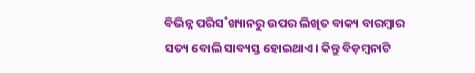ବିଭିନ୍ନ ପରିସ˚ଖ୍ୟାନରୁ ଉପର ଲିଖିତ ବାକ୍ୟ ବାରମ୍ବାର ସତ୍ୟ ବୋଲି ସାବ୍ୟସ୍ତ ହୋଇଥାଏ। କିନ୍ତୁ ବିଡ଼ମ୍ବନାଟି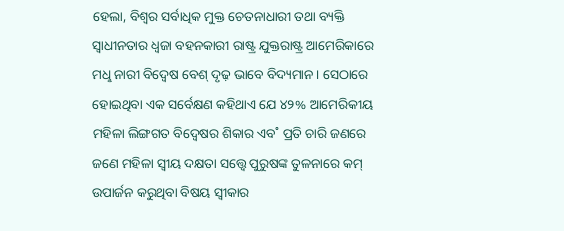ହେଲା, ବିଶ୍ବର ସର୍ବାଧିକ ମୁକ୍ତ ଚେତନାଧାରୀ ତଥା ବ୍ୟକ୍ତି ସ୍ବାଧୀନତାର ଧ୍ବଜା ବହନକାରୀ ରାଷ୍ଟ୍ର ଯୁକ୍ତରାଷ୍ଟ୍ର ଆମେରିକାରେ ମଧୢ ନାରୀ ବିଦ୍ବେଷ ବେଶ୍‌ ଦୃଢ଼ ଭାବେ ବିଦ୍ୟମାନ। ସେଠାରେ ହୋଇଥିବା ଏକ ସର୍ବେକ୍ଷଣ କହିଥାଏ ଯେ ୪୨% ଆମେରିକୀୟ ମହିଳା ଲିଙ୍ଗଗତ ବିଦ୍ବେଷର ଶିକାର ଏବ˚ ପ୍ରତି ଚାରି ଜଣରେ ଜଣେ ମହିଳା ସ୍ବୀୟ ଦକ୍ଷତା ସତ୍ତ୍ବେ ପୁରୁଷଙ୍କ ତୁଳନାରେ କମ୍‌ ଉପାର୍ଜନ କରୁଥିବା ବିଷୟ ସ୍ବୀକାର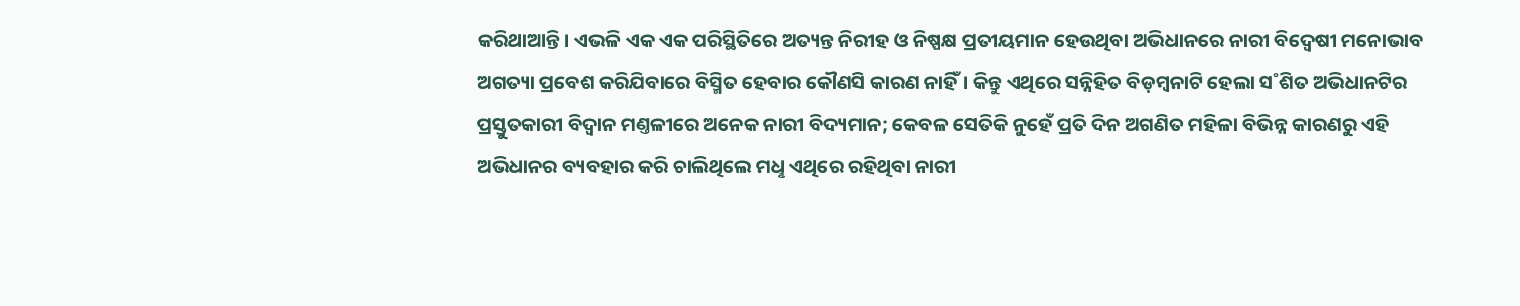କରିଥାଆନ୍ତି। ଏଭଳି ଏକ ଏକ ପରିସ୍ଥିତିରେ ଅତ୍ୟନ୍ତ ନିରୀହ ଓ ନିଷ୍ପକ୍ଷ ପ୍ରତୀୟମାନ ହେଉଥିବା ଅଭିଧାନରେ ନାରୀ ବିଦ୍ବେଷୀ ମନୋଭାବ ଅଗତ୍ୟା ପ୍ରବେଶ କରିଯିବାରେ ବିସ୍ମିତ ହେବାର କୌଣସି କାରଣ ନାହିଁ। କିନ୍ତୁ ଏଥିରେ ସନ୍ନିହିତ ବିଡ଼ମ୍ବନାଟି ହେଲା ସ˚ଶିତ ଅଭିଧାନଟିର ପ୍ରସ୍ତୁତକାରୀ ବିଦ୍ବାନ ମଣ୍ତଳୀରେ ଅନେକ ନାରୀ ବିଦ୍ୟମାନ; କେବଳ ସେତିକି ନୁହେଁ ପ୍ରତି ଦିନ ଅଗଣିତ ମହିଳା ବିଭିନ୍ନ କାରଣରୁ ଏହି ଅଭିଧାନର ବ୍ୟବହାର କରି ଚାଲିଥିଲେ ମଧୢ ଏଥିରେ ରହିଥିବା ନାରୀ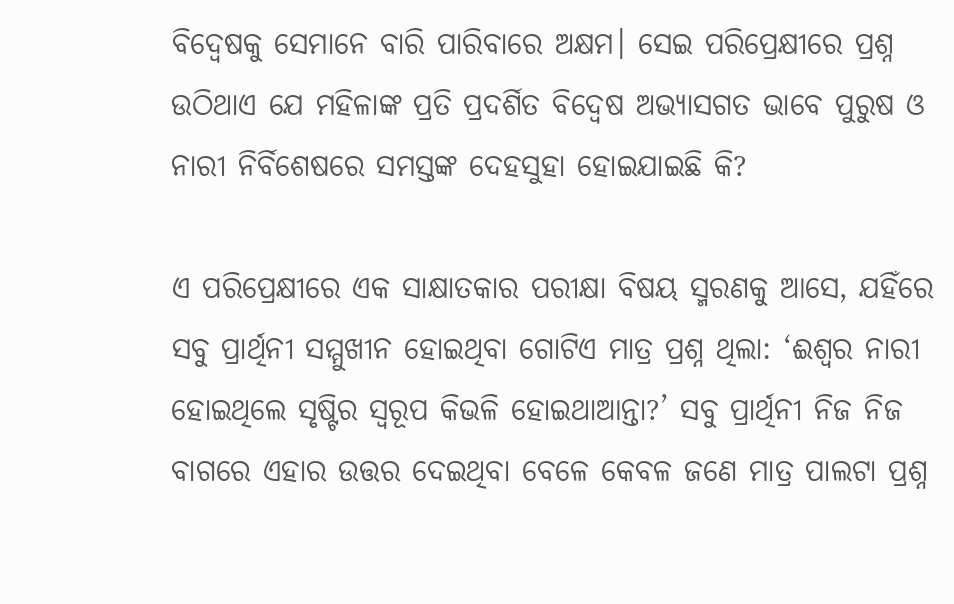ବିଦ୍ବେଷକୁ ସେମାନେ ବାରି ପାରିବାରେ ଅକ୍ଷମ। ସେଇ ପରିପ୍ରେକ୍ଷୀରେ ପ୍ରଶ୍ନ ଉଠିଥାଏ ଯେ ମହିଳାଙ୍କ ପ୍ରତି ପ୍ରଦର୍ଶିତ ବିଦ୍ବେଷ ଅଭ୍ୟାସଗତ ଭାବେ ପୁରୁଷ ଓ ନାରୀ ନିର୍ବିଶେଷରେ ସମସ୍ତଙ୍କ ଦେହସୁହା ହୋଇଯାଇଛି କି?

ଏ ପରିପ୍ରେକ୍ଷୀରେ ଏକ ସାକ୍ଷାତକାର ପରୀକ୍ଷା ବିଷୟ ସ୍ମରଣକୁ ଆସେ, ଯହିଁରେ ସବୁ ପ୍ରାର୍ଥିନୀ ସମ୍ମୁଖୀନ ହୋଇଥିବା ଗୋଟିଏ ମାତ୍ର ପ୍ରଶ୍ନ ଥିଲା: ‘ଈଶ୍ବର ନାରୀ ହୋଇଥିଲେ ସୃଷ୍ଟିର ସ୍ବରୂପ କିଭଳି ହୋଇଥାଆନ୍ତା?’ ସବୁ ପ୍ରାର୍ଥିନୀ ନିଜ ନିଜ ବାଗରେ ଏହାର ଉତ୍ତର ଦେଇଥିବା ବେଳେ କେବଳ ଜଣେ ମାତ୍ର ପାଲଟା ପ୍ରଶ୍ନ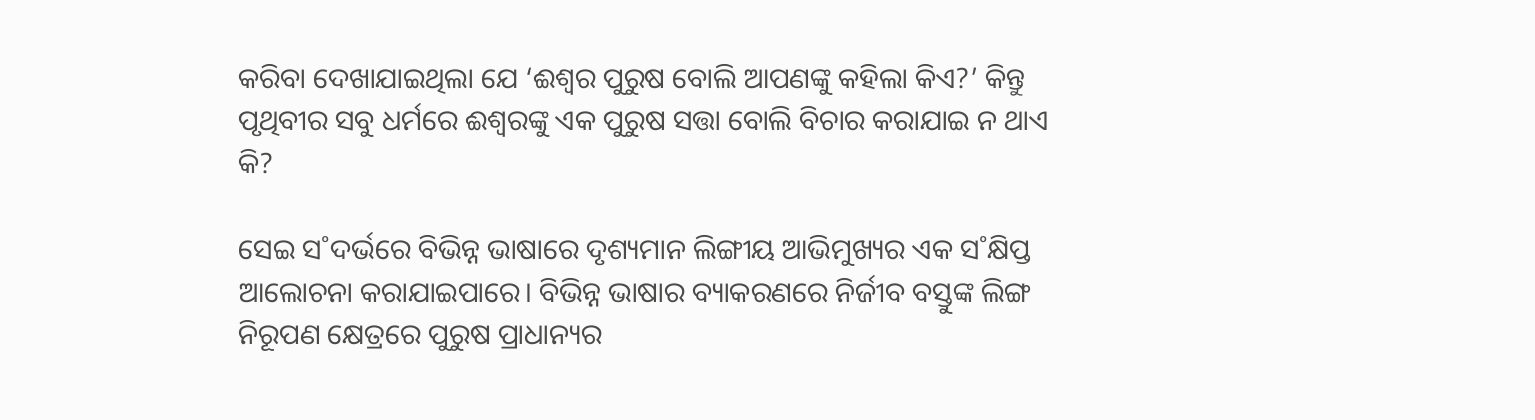କରିବା ଦେଖାଯାଇଥିଲା ଯେ ‘ଈଶ୍ବର ପୁରୁଷ ବୋଲି ଆପଣଙ୍କୁ କହିଲା କିଏ?’ କିନ୍ତୁ ପୃଥିବୀର ସବୁ ଧର୍ମରେ ଈଶ୍ବରଙ୍କୁ ଏକ ପୁରୁଷ ସତ୍ତା ବୋଲି ବିଚାର କରାଯାଇ ନ ଥାଏ କି?

ସେଇ ସ˚ଦର୍ଭରେ ବିଭିନ୍ନ ଭାଷାରେ ଦୃଶ୍ୟମାନ ଲିଙ୍ଗୀୟ ଆଭିମୁଖ୍ୟର ଏକ ସ˚କ୍ଷିପ୍ତ ଆଲୋଚନା କରାଯାଇପାରେ। ବିଭିନ୍ନ ଭାଷାର ବ୍ୟାକରଣରେ ନିର୍ଜୀବ ବସ୍ତୁଙ୍କ ଲିଙ୍ଗ ନିରୂପଣ କ୍ଷେତ୍ରରେ ପୁରୁଷ ପ୍ରାଧାନ୍ୟର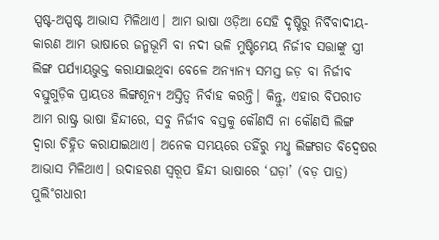ସ୍ପଷ୍ଟ-ଅସ୍ପଷ୍ଟ ଆଭାସ ମିଳିଥାଏ। ଆମ ଭାଷା ଓଡ଼ିଆ ସେହି ଦୃଷ୍ଟିରୁ ନିର୍ବିବାଦୀୟ- କାରଣ ଆମ ଭାଷାରେ ଜନ୍ମଭୂମି ବା ନଦୀ ଭଳି ମୁଷ୍ଟିମେୟ ନିର୍ଜୀବ ସତ୍ତାଙ୍କୁ ସ୍ତ୍ରୀ ଲିଙ୍ଗ ପର୍ଯ୍ୟାୟଭୁକ୍ତ କରାଯାଇଥିବା ବେଳେ ଅନ୍ୟାନ୍ୟ ସମସ୍ତ ଜଡ଼ ବା ନିର୍ଜୀବ ବସ୍ତୁଗୁଡ଼ିକ ପ୍ରାୟତଃ ଲିଙ୍ଗଶୂନ୍ୟ ଅସ୍ତିତ୍ବ ନିର୍ବାହ କରନ୍ତି। କିନ୍ତୁ, ଏହାର ବିପରୀତ ଆମ ରାଷ୍ଟ୍ର ଭାଷା ହିନ୍ଦୀରେ, ସବୁ ନିର୍ଜୀବ ବସ୍ତକୁ କୌଣସି ନା କୌଣସି ଲିଙ୍ଗ ଦ୍ବାରା ଚିହ୍ନିତ କରାଯାଇଥାଏ। ଅନେକ ସମୟରେ ତହିଁରୁ ମଧୢ ଲିଙ୍ଗଗତ ବିଦ୍ବେଷର ଆଭାସ ମିଳିଥାଏ। ଉଦାହରଣ ସ୍ବରୂପ ହିନ୍ଦୀ ଭାଷାରେ ‘ଘଡ଼ା’ (ବଡ଼ ପାତ୍ର) ପୁଲି˚ଗଧାରୀ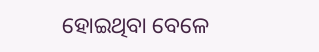ହୋଇଥିବା ବେଳେ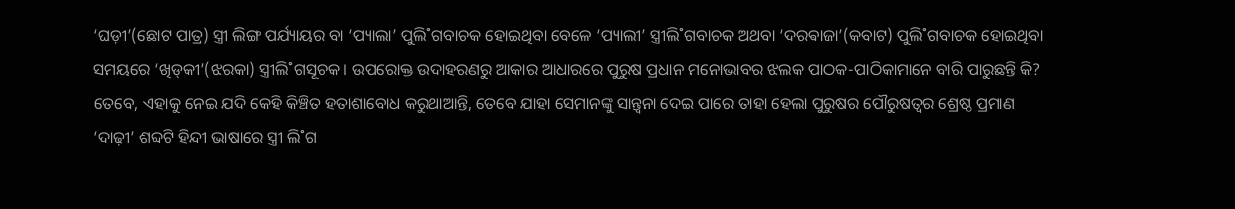‘ଘଡ଼ୀ’(ଛୋଟ ପାତ୍ର) ସ୍ତ୍ରୀ ଲିଙ୍ଗ ପର୍ଯ୍ୟାୟର ବା ‘ପ୍ୟାଲା’ ପୁଲି˚ଗବାଚକ ହୋଇଥିବା ବେଳେ ‘ପ୍ୟାଲୀ’ ସ୍ତ୍ରୀଲି˚ଗବାଚକ ଅଥବା ‘ଦରଵାଜା’(କବାଟ) ପୁଲି˚ଗବାଚକ ହୋଇଥିବା ସମୟରେ ‘ଖିଡ୍‌କୀ’(ଝରକା) ସ୍ତ୍ରୀଲି˚ଗସୂଚକ। ଉପରୋକ୍ତ ଉଦାହରଣରୁ ଆକାର ଆଧାରରେ ପୁରୁଷ ପ୍ରଧାନ ମନୋଭାବର ଝଲକ ପାଠକ-ପାଠିକାମାନେ ବାରି ପାରୁଛନ୍ତି କି? ତେବେ, ଏହାକୁ ନେଇ ଯଦି କେହି କିଞ୍ଚିତ ହତାଶାବୋଧ କରୁଥାଆନ୍ତି, ତେବେ ଯାହା ସେମାନଙ୍କୁ ସାନ୍ତ୍ବନା ଦେଇ ପାରେ ତାହା ହେଲା ପୁରୁଷର ପୌରୁଷତ୍ବର ଶ୍ରେଷ୍ଠ ପ୍ରମାଣ ‘ଦାଢ଼ୀ’ ଶବ୍ଦଟି ହିନ୍ଦୀ ଭାଷାରେ ସ୍ତ୍ରୀ ଲି˚ଗ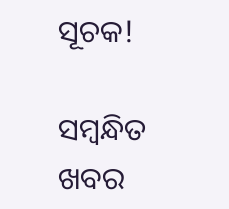ସୂଚକ!

ସମ୍ବନ୍ଧିତ ଖବର